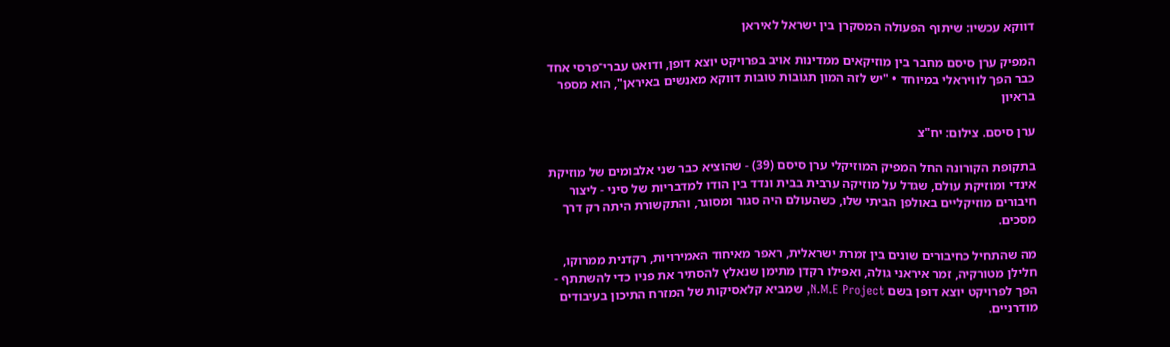דווקא עכשיו: שיתוף הפעולה המסקרן בין ישראל לאיראן

המפיק ערן סיסם מחבר בין מוזיקאים ממדינות אויב בפרויקט יוצא דופן, ודואט עברי־פרסי אחד כבר הפך לוויראלי במיוחד • "יש לזה המון תגובות טובות דווקא מאנשים באיראן", הוא מספר בראיון

ערן סיסם. צילום: יח"צ

בתקופת הקורונה החל המפיק המוזיקלי ערן סיסם (39) - שהוציא כבר שני אלבומים של מוזיקת אינדי ומוזיקת עולם, שגדל על מוזיקה ערבית בבית ונדד בין הודו למדבריות של סיני - ליצור חיבורים מוזיקליים באולפן הביתי שלו, כשהעולם היה סגור ומסוגר, והתקשורת היתה רק דרך מסכים.

מה שהתחיל כחיבורים שונים בין זמרת ישראלית, ראפר מאיחוד האמירויות, רקדנית ממרוקו, חלילן מטורקיה, זמר איראני גולה, ואפילו רקדן מתימן שנאלץ להסתיר את פניו כדי להשתתף - הפך לפרויקט יוצא דופן בשם N.M.E Project, שמביא קלאסיקות של המזרח התיכון בעיבודים מודרניים.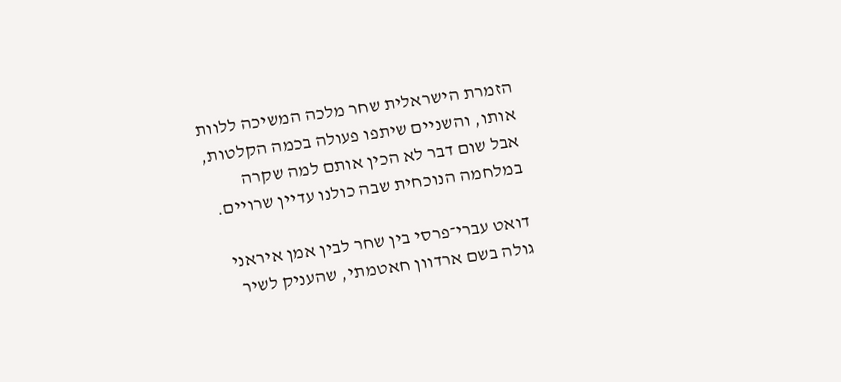הזמרת הישראלית שחר מלכה המשיכה ללוות אותו, והשניים שיתפו פעולה בכמה הקלטות, אבל שום דבר לא הכין אותם למה שקרה במלחמה הנוכחית שבה כולנו עדיין שרויים.

דואט עברי־פרסי בין שחר לבין אמן איראני גולה בשם ארדוון חאטמתי, שהעניק לשיר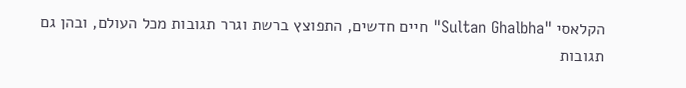הקלאסי "Sultan Ghalbha" חיים חדשים, התפוצץ ברשת וגרר תגובות מכל העולם, ובהן גם תגובות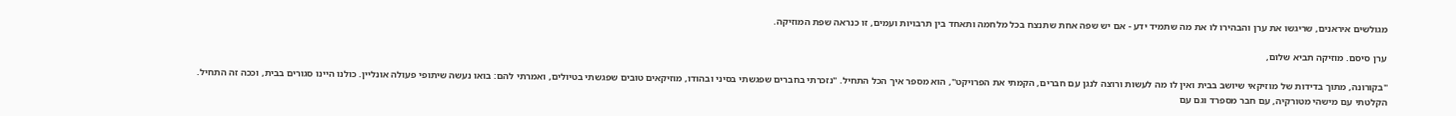מגולשים איראנים, שריגשו את ערן והבהירו לו את מה שתמיד ידע - אם יש שפה אחת שתנצח בכל מלחמה ותאחד בין תרבויות ועמים, זו כנראה שפת המוזיקה.

ערן סיסם. מוזיקה תביא שלום,

"בקורונה, מתוך בדידות של מוזיקאי שיושב בבית ואין לו מה לעשות ורוצה לנגן עם חברים, הקמתי את הפרויקט", הוא מספר איך הכל התחיל. "נזכרתי בחברים שפגשתי בסיני ובהודו, מוזיקאים טובים שפגשתי בטיולים, ואמרתי להם: בואו נעשה שיתופי פעולה אונליין. כולנו היינו סגורים בבית, וככה זה התחיל. הקלטתי עם מישהי מטורקיה, עם חבר מספרד וגם עם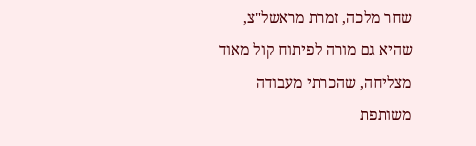שחר מלכה, זמרת מראשל"צ, שהיא גם מורה לפיתוח קול מאוד מצליחה, שהכרתי מעבודה משותפת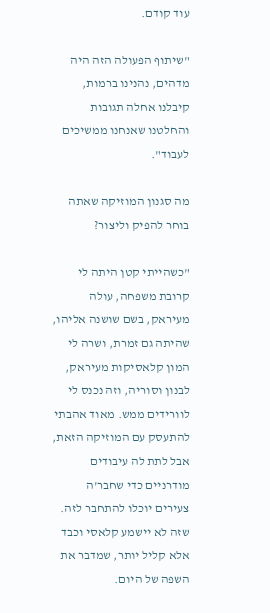עוד קודם.

"שיתוף הפעולה הזה היה מדהים, נהנינו ברמות, קיבלנו אחלה תגובות והחלטנו שאנחנו ממשיכים לעבוד".

מה סגנון המוזיקה שאתה בוחר להפיק וליצור?

"כשהייתי קטן היתה לי קרובת משפחה, עולה מעיראק, בשם שושנה אליהו, שהיתה גם זמרת, ושרה לי המון קלאסיקות מעיראק, לבנון וסוריה, וזה נכנס לי לוורידים ממש. מאוד אהבתי להתעסק עם המוזיקה הזאת, אבל לתת לה עיבודים מודרניים כדי שחבר'ה צעירים יוכלו להתחבר לזה. שזה לא יישמע קלאסי וכבד אלא קליל יותר, שמדבר את השפה של היום.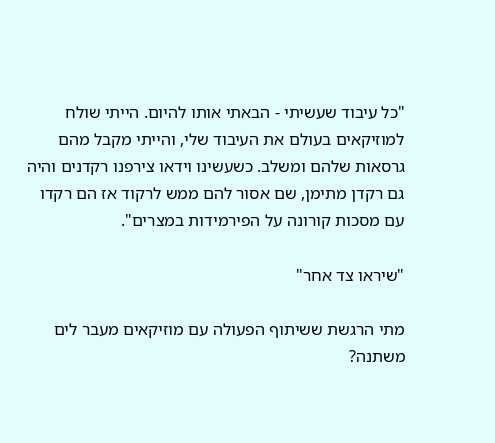"כל עיבוד שעשיתי - הבאתי אותו להיום. הייתי שולח למוזיקאים בעולם את העיבוד שלי, והייתי מקבל מהם גרסאות שלהם ומשלב. כשעשינו וידאו צירפנו רקדנים והיה גם רקדן מתימן, שם אסור להם ממש לרקוד אז הם רקדו עם מסכות קורונה על הפירמידות במצרים".

"שיראו צד אחר"

מתי הרגשת ששיתוף הפעולה עם מוזיקאים מעבר לים משתנה?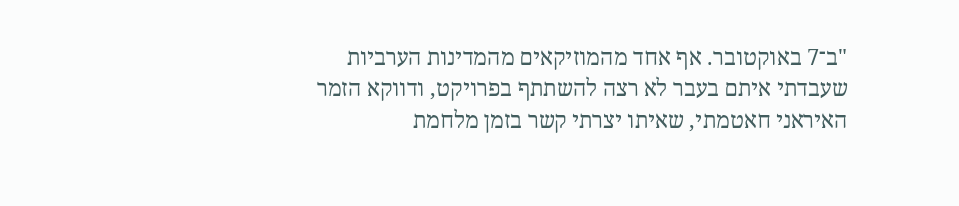"ב־7 באוקטובר. אף אחד מהמוזיקאים מהמדינות הערביות שעבדתי איתם בעבר לא רצה להשתתף בפרויקט, ודווקא הזמר האיראני חאטמתי, שאיתו יצרתי קשר בזמן מלחמת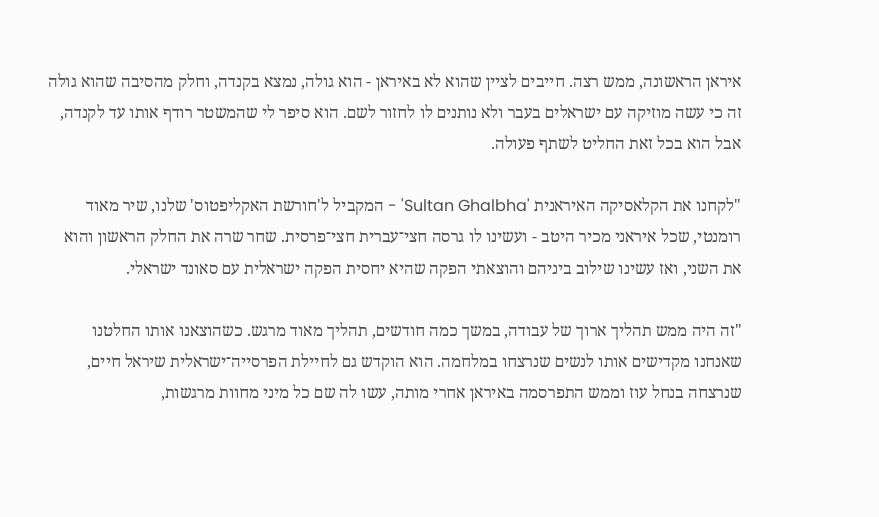איראן הראשונה, ממש רצה. חייבים לציין שהוא לא באיראן - הוא גולה, נמצא בקנדה, וחלק מהסיבה שהוא גולה זה כי עשה מוזיקה עם ישראלים בעבר ולא נותנים לו לחזור לשם. הוא סיפר לי שהמשטר רודף אותו עד לקנדה, אבל הוא בכל זאת החליט לשתף פעולה.

"לקחנו את הקלאסיקה האיראנית 'Sultan Ghalbha' - המקביל ל'חורשת האקליפטוס' שלנו, שיר מאוד רומנטי, שכל איראני מכיר היטב - ועשינו לו גרסה חצי־עברית חצי־פרסית. שחר שרה את החלק הראשון והוא את השני, ואז עשינו שילוב ביניהם והוצאתי הפקה שהיא יחסית הפקה ישראלית עם סאונד ישראלי.

"זה היה ממש תהליך ארוך של עבודה, במשך כמה חודשים, תהליך מאוד מרגש. כשהוצאנו אותו החלטנו שאנחנו מקדישים אותו לנשים שנרצחו במלחמה. הוא הוקדש גם לחיילת הפרסייה־ישראלית שיראל חיים, שנרצחה בנחל עוז וממש התפרסמה באיראן אחרי מותה, עשו לה שם כל מיני מחוות מרגשות,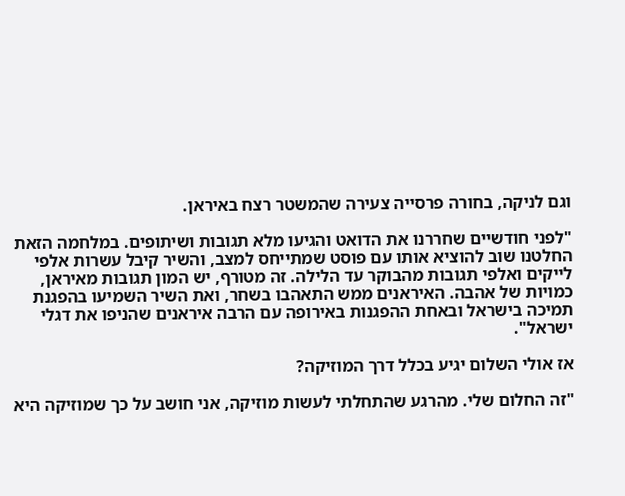וגם לניקה, בחורה פרסייה צעירה שהמשטר רצח באיראן.

"לפני חודשיים שחררנו את הדואט והגיעו מלא תגובות ושיתופים. במלחמה הזאת החלטנו שוב להוציא אותו עם פוסט שמתייחס למצב, והשיר קיבל עשרות אלפי לייקים ואלפי תגובות מהבוקר עד הלילה. זה מטורף, יש המון תגובות מאיראן, כמויות של אהבה. האיראנים ממש התאהבו בשחר, ואת השיר השמיעו בהפגנת תמיכה בישראל ובאחת ההפגנות באירופה עם הרבה איראנים שהניפו את דגלי ישראל".

אז אולי השלום יגיע בכלל דרך המוזיקה?

"זה החלום שלי. מהרגע שהתחלתי לעשות מוזיקה, אני חושב על כך שמוזיקה היא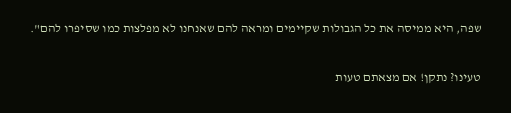שפה, היא ממיסה את כל הגבולות שקיימים ומראה להם שאנחנו לא מפלצות כמו שסיפרו להם".

טעינו? נתקן! אם מצאתם טעות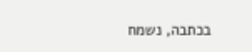בכתבה, נשמח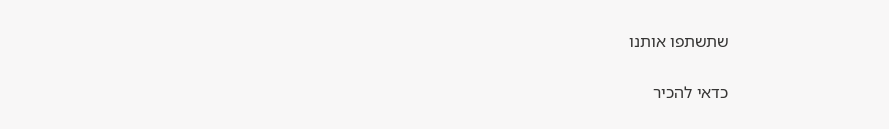שתשתפו אותנו

כדאי להכיר